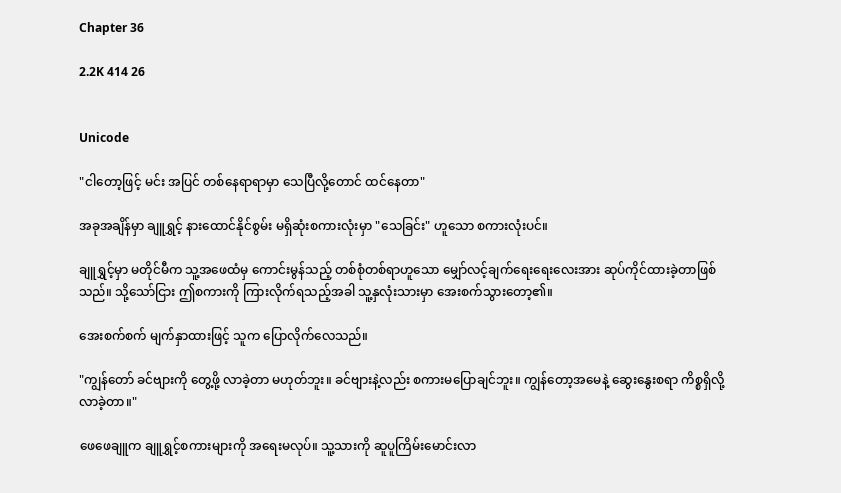Chapter 36

2.2K 414 26


Unicode

"ငါတော့ဖြင့် မင်း အပြင် တစ်နေရာရာမှာ သေပြီလို့တောင် ထင်နေတာ"

အခုအချိန်မှာ ချူရွှင့် နားထောင်နိုင်စွမ်း မရှိဆုံးစကားလုံးမှာ "သေခြင်း" ဟူသော စကားလုံးပင်။

ချူရွှင့်မှာ မတိုင်မီက သူ့အဖေထံမှ ကောင်းမွန်သည့် တစ်စုံတစ်ရာဟူသော မျှော်လင့်ချက်ရေးရေးလေးအား ဆုပ်ကိုင်ထားခဲ့တာဖြစ်သည်။ သို့သော်ငြား ဤစကားကို ကြားလိုက်ရသည့်အခါ သူ့နှလုံးသားမှာ အေးစက်သွားတော့၏။

အေးစက်စက် မျက်နှာထားဖြင့် သူက ပြောလိုက်လေသည်။

"ကျွန်တော် ခင်ဗျားကို တွေ့ဖို့ လာခဲ့တာ မဟုတ်ဘူး။ ခင်ဗျားနဲ့လည်း စကားမပြောချင်ဘူး။ ကျွန်တော့အမေနဲ့ ဆွေးနွေးစရာ ကိစ္စရှိလို့ လာခဲ့တာ။"

ဖေဖေချူက ချူရွှင့်စကားများကို အရေးမလုပ်။ သူ့သားကို ဆူပူကြိမ်းမောင်းလာ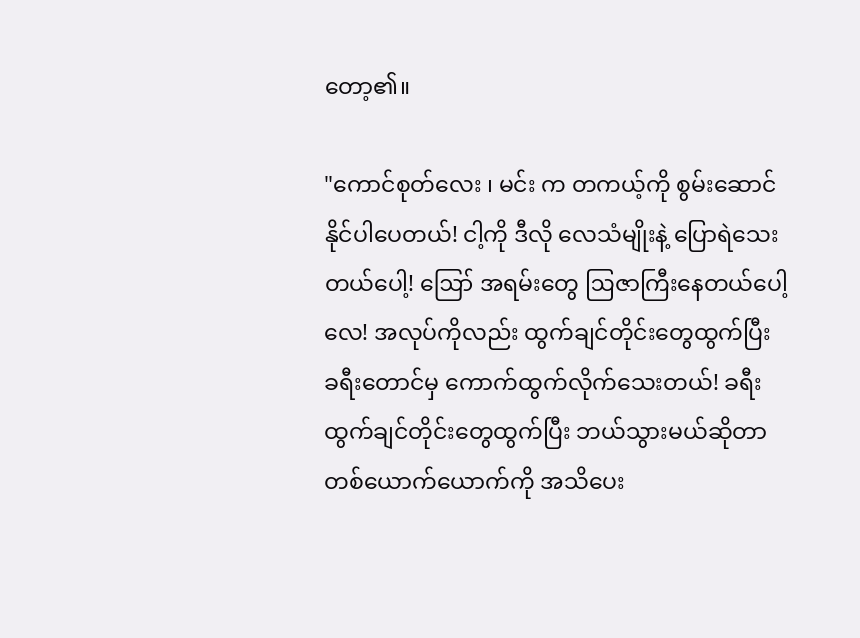တော့၏။

"ကောင်စုတ်လေး ၊ မင်း က တကယ့်ကို စွမ်းဆောင်နိုင်ပါပေတယ်! ငါ့ကို ဒီလို လေသံမျိုးနဲ့ ပြောရဲသေးတယ်ပေါ့! ဪ အရမ်းတွေ ဩဇာကြီးနေတယ်ပေါ့လေ! အလုပ်ကိုလည်း ထွက်ချင်တိုင်းတွေထွက်ပြီး ခရီးတောင်မှ ကောက်ထွက်လိုက်သေးတယ်! ခရီးထွက်ချင်တိုင်းတွေထွက်ပြီး ဘယ်သွားမယ်ဆိုတာ တစ်ယောက်ယောက်ကို အသိပေး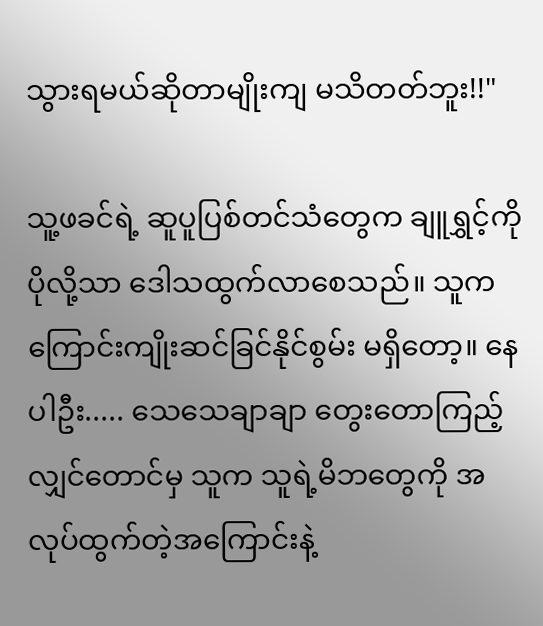သွားရမယ်ဆိုတာမျိုးကျ မသိတတ်ဘူး!!"

သူ့ဖခင်ရဲ့ ဆူပူပြစ်တင်သံတွေက ချူရွှင့်ကို ပိုလို့သာ ဒေါသထွက်လာစေသည်။ သူက ကြောင်းကျိုးဆင်ခြင်နိုင်စွမ်း မရှိတော့။ နေပါဦး..... သေသေချာချာ တွေးတောကြည့်လျှင်တောင်မှ သူက သူရဲ့မိဘတွေကို အလုပ်ထွက်တဲ့အကြောင်းနဲ့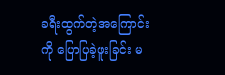ခရီးထွက်တဲ့အကြောင်းကို ပြောပြခဲ့ဖူးခြင်း မ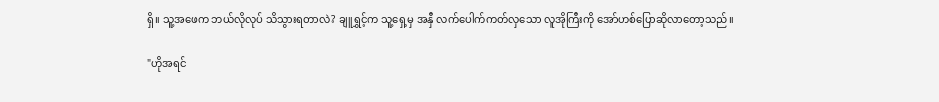ရှိ။ သူ့အဖေက ဘယ်လိုလုပ် သိသွားရတာလဲ? ချူရွှင့်က သူ့ရှေ့မှ အနှီ လက်ပေါက်ကတ်လှသော လူအိုကြီးကို အော်ဟစ်ပြောဆိုလာတော့သည်။

"ဟိုအရင်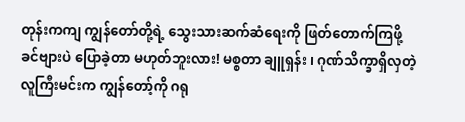တုန်းကကျ ကျွန်တော်တို့ရဲ့ သွေးသားဆက်ဆံရေးကို ဖြတ်တောက်ကြဖို့ ခင်ဗျားပဲ ပြောခဲ့တာ မဟုတ်ဘူးလား! မစ္စတာ ချူရှန်း ၊ ဂုဏ်သိက္ခာရှိလှတဲ့ လူကြီးမင်းက ကျွန်တော့်ကို ဂရု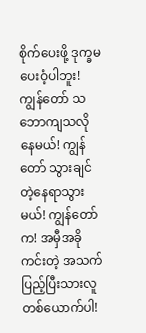စိုက်ပေး‌ဖို့ ဒုက္ခမပေးဝံ့ပါဘူး! ကျွန်တော် သဘောကျသလို နေမယ်! ကျွန်တော် သွားချင်တဲ့နေရာသွားမယ်! ကျွန်တော်က! အမှီအခိုကင်းတဲ့ အသက်ပြည့်ပြီးသားလူတစ်ယောက်ပါ!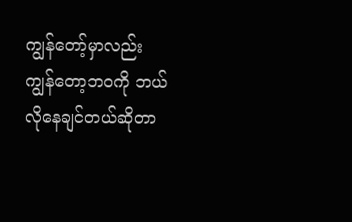ကျွန်တော့်မှာလည်း ကျွန်တော့ဘဝကို ဘယ်လိုနေချင်တယ်ဆိုတာ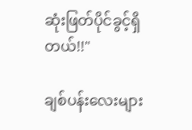ဆုံးဖြတ်ပိုင်ခွင့်ရှိတယ်!!"

ချစ်ပန်းလေးများ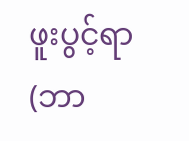ဖူးပွင့်ရာ(ဘာ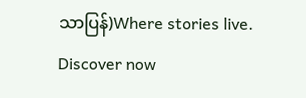သာပြန်)Where stories live. Discover now